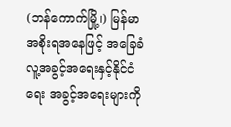(ဘန်ကောက်မြို့၊) မြန်မာအစိုးရအနေဖြင့် အခြေခံလူ့အခွင့်အရေးနှင့်နိုင်ငံရေး အခွင့်အရေးများကို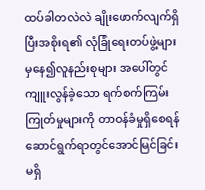ထပ်ခါတလဲလဲ ချိုးဖောက်လျက်ရှိပြီးအစိုးရ၏ လုံခြုံရေးတပ်ဖွဲ့များမှနေ၍လူနည်းစုများ အပေါ်တွင်ကျူးလွန်ခဲ့သော ရက်စက်ကြမ်းကြုတ်မှုများကို တာဝန်ခံမှုရှိစေရန် ဆောင်ရွက်ရာတွင်အောင်မြင်ခြင်း မရှိ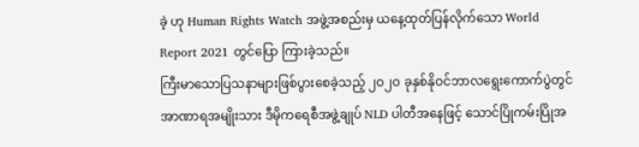ခဲ့ ဟု Human Rights Watch အဖွဲ့အစည်းမှ ယနေ့ထုတ်ပြန်လိုက်သော World Report 2021 တွင်ပြော ကြားခဲ့သည်။
ကြီးမာသောပြသနာများဖြစ်ပွားစေခဲ့သည့် ၂ဝ၂ဝ ခုနှစ်နိုဝင်ဘာလရွေးကောက်ပွဲတွင်အာဏာရအမျိုးသား ဒီမိုကရေစီအဖွဲ့ချုပ် NLD ပါတီအနေဖြင့် သောင်ပြိုကမ်းပြိုအ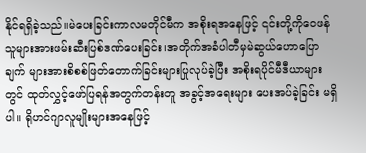နိုင်ရရှိခဲ့သည်။မဲပေးခြင်းကာလမတိုင်မီက အစိုးရအနေဖြင့် ၎င်းတို့ကိုဝေဖန်သူများအားဖမ်းဆီးပြစ်ဒဏ်ပေးခြင်း၊အတိုက်အခံပါတီမှမဲဆွယ်ဟောပြောချက် များအားစိစစ်ဖြတ်တောက်ခြင်းများပြုလုပ်ခဲ့ပြီး အစိုးရပိုင်မီဒီယာများတွင် ထုတ်လွှင့်ဖော်ပြရန်အတွက်တန်းတူ အခွင့်အရေးများ ပေးအပ်ခဲ့ခြင်း မရှိပါ။ ရိုဟင်ဂျာလူမျိုးများအနေဖြင့်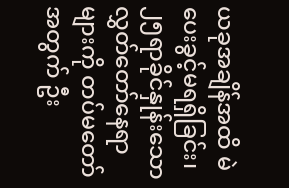ယခုအချိန်အထိ မဲပေးခွင့်မရရှိခြင်း၊ ၂၅ရာခိုင်နှုန်းသော လွှတ်တော်နေရာများကို တပ်မတော်အတွက် ဦး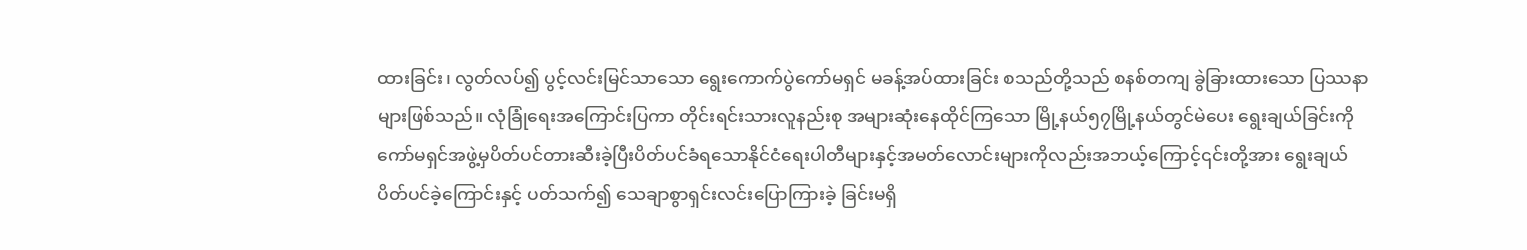ထားခြင်း၊ လွတ်လပ်၍ ပွင့်လင်းမြင်သာသော ရွေးကောက်ပွဲကော်မရှင် မခန့်အပ်ထားခြင်း စသည်တို့သည် စနစ်တကျ ခွဲခြားထားသော ပြဿနာများဖြစ်သည်။ လုံခြုံရေးအကြောင်းပြကာ တိုင်းရင်းသားလူနည်းစု အများဆုံးနေထိုင်ကြသော မြို့နယ်၅၇မြို့နယ်တွင်မဲပေး ရွေးချယ်ခြင်းကိုကော်မရှင်အဖွဲ့မှပိတ်ပင်တားဆီးခဲ့ပြီးပိတ်ပင်ခံရသောနိုင်ငံရေးပါတီများနှင့်အမတ်လောင်းများကိုလည်းအဘယ့်ကြောင့်၎င်းတို့အား ရွေးချယ်ပိတ်ပင်ခဲ့ကြောင်းနှင့် ပတ်သက်၍ သေချာစွာရှင်းလင်းပြောကြားခဲ့ ခြင်းမရှိ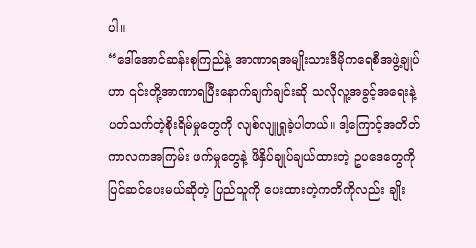ပါ။
“ဒေါ်အောင်ဆန်းစုကြည်နဲ့ အာဏာရအမျိုးသားဒီမိုကရေစီအဖွဲ့ချုပ်ဟာ ၎င်းတို့အာဏာရပြီးနောက်ချက်ချင်းဆို သလိုလူ့အခွင့်အရေးနဲ့ပတ်သက်တဲ့စိုးရိမ်မှုတွေကို လျစ်လျူရှုခဲ့ပါတယ်။ ဒါ့ကြောင့်အတိတ်ကာလကအကြမ်း ဖက်မှုတွေနဲ့ ဖိနှိပ်ချုပ်ချယ်ထားတဲ့ ဥပဒေတွေကို ပြင်ဆင်ပေးမယ်ဆိုတဲ့ ပြည်သူကို ပေးထားတဲ့ကတိကိုလည်း ချိုး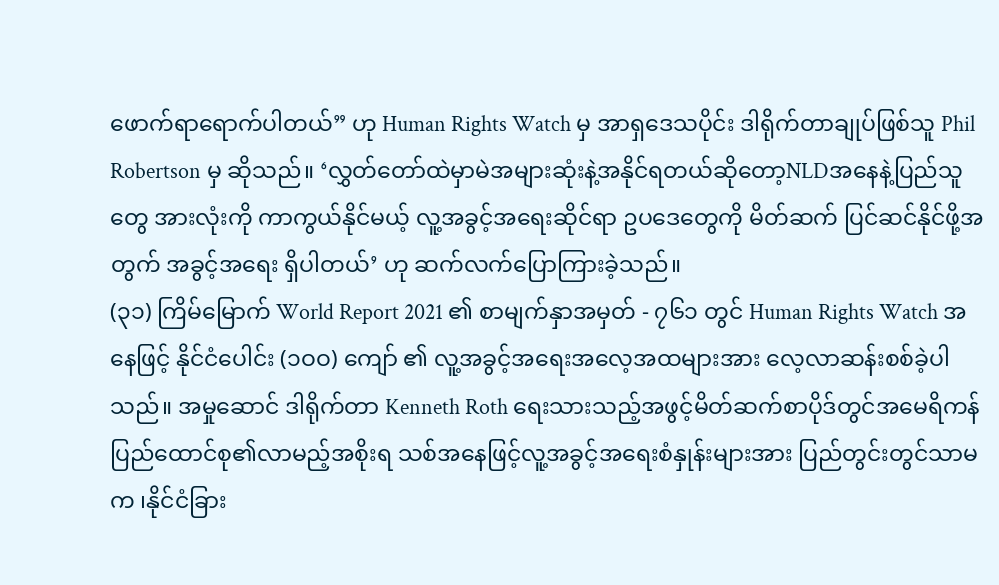ဖောက်ရာရောက်ပါတယ်” ဟု Human Rights Watch မှ အာရှဒေသပိုင်း ဒါရိုက်တာချုပ်ဖြစ်သူ Phil Robertson မှ ဆိုသည်။ ‘လွှတ်တော်ထဲမှာမဲအများဆုံးနဲ့အနိုင်ရတယ်ဆိုတော့NLDအနေနဲ့ပြည်သူတွေ အားလုံးကို ကာကွယ်နိုင်မယ့် လူ့အခွင့်အရေးဆိုင်ရာ ဥပဒေတွေကို မိတ်ဆက် ပြင်ဆင်နိုင်ဖို့အတွက် အခွင့်အရေး ရှိပါတယ်’ ဟု ဆက်လက်ပြောကြားခဲ့သည်။
(၃၁) ကြိမ်မြောက် World Report 2021 ၏ စာမျက်နှာအမှတ် - ၇၆၁ တွင် Human Rights Watch အနေဖြင့် နိုင်ငံပေါင်း (၁ဝဝ) ကျော် ၏ လူ့အခွင့်အရေးအလေ့အထများအား လေ့လာဆန်းစစ်ခဲ့ပါသည်။ အမှုဆောင် ဒါရိုက်တာ Kenneth Roth ရေးသားသည့်အဖွင့်မိတ်ဆက်စာပိုဒ်တွင်အမေရိကန်ပြည်ထောင်စု၏လာမည့်အစိုးရ သစ်အနေဖြင့်လူ့အခွင့်အရေးစံနှုန်းများအား ပြည်တွင်းတွင်သာမက ၊နိုင်ငံခြား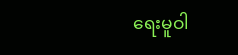ရေးမူဝါ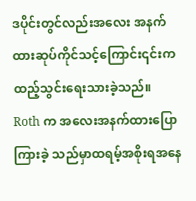ဒပိုင်းတွင်လည်းအလေး အနက်ထားဆုပ်ကိုင်သင့်ကြောင်း၎င်းကထည့်သွင်းရေးသားခဲ့သည်။ Roth က အလေးအနက်ထားပြောကြားခဲ့ သည်မှာထရမ့်အစိုးရအနေ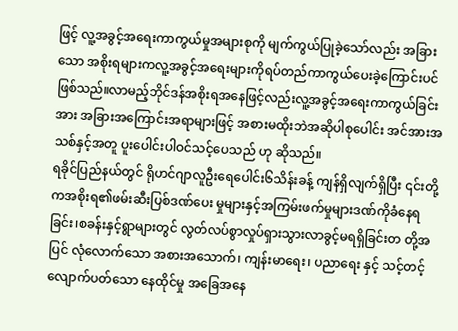ဖြင့် လူ့အခွင့်အရေးကာကွယ်မှုအများစုကို မျက်ကွယ်ပြုခဲ့သော်လည်း အခြားသော အစိုးရများကလူ့အခွင့်အရေးများကိုရပ်တည်ကာကွယ်ပေးခဲ့ကြောင်းပင်ဖြစ်သည်။လာမည့်ဘိုင်ဒန်အစိုးရအနေဖြင့်လည်းလူ့အခွင့်အရေးကာကွယ်ခြင်းအား အခြားအကြောင်းအရာများဖြင့် အစားမထိုးဘဲအဆိုပါစုပေါင်း အင်အားအသစ်နှင့်အတူ ပူးပေါင်းပါဝင်သင့်ပေသည် ဟု ဆိုသည်။
ရခိုင်ပြည်နယ်တွင် ရိုဟင်ဂျာလူဦးရေပေါင်း၆သိန်းခန့် ကျန်ရှိလျက်ရှိပြီး ၎င်းတို့ကအစိုးရ၏ဖမ်းဆီးပြစ်ဒဏ်ပေး မှုများနှင့်အကြမ်းဖက်မှုများဒဏ်ကိုခံနေရခြင်း၊စခန်းနှင့်ရွာများတွင် လွတ်လပ်စွာလှုပ်ရှားသွားလာခွင့်မရရှိခြင်းတ တို့အပြင် လုံလောက်သော အစားအသောက်၊ ကျန်းမာရေး၊ ပညာရေး နှင့် သင့်တင့်လျောက်ပတ်သော နေထိုင်မှု အခြေအနေ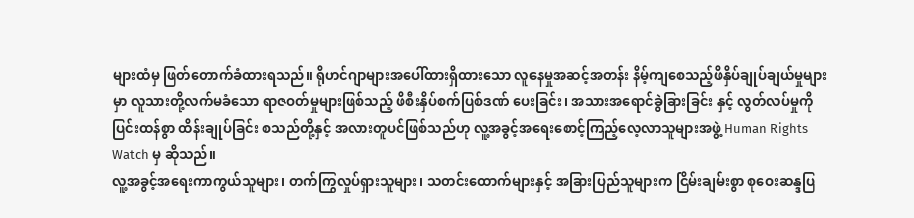များထံမှ ဖြတ်တောက်ခံထားရသည်။ ရိုဟင်ဂျာများအပေါ်ထားရှိထားသော လူနေမှုအဆင့်အတန်း နိမ့်ကျစေသည့်ဖိနှိပ်ချုပ်ချယ်မှုများမှာ လူသားတို့လက်မခံသော ရာဇဝတ်မှုများဖြစ်သည့် ဖိစီးနှိပ်စက်ပြစ်ဒဏ် ပေးခြင်း၊ အသားအရောင်ခွဲခြားခြင်း နှင့် လွတ်လပ်မှုကို ပြင်းထန်စွာ ထိန်းချုပ်ခြင်း စသည်တို့နှင့် အလားတူပင်ဖြစ်သည်ဟု လူ့အခွင့်အရေးစောင့်ကြည့်လေ့လာသူများအဖွဲ့ Human Rights Watch မှ ဆိုသည်။
လူ့အခွင့်အရေးကာကွယ်သူများ၊ တက်ကြွလှုပ်ရှားသူများ၊ သတင်းထောက်များနှင့် အခြားပြည်သူများက ငြိမ်းချမ်းစွာ စုဝေးဆန္ဒပြ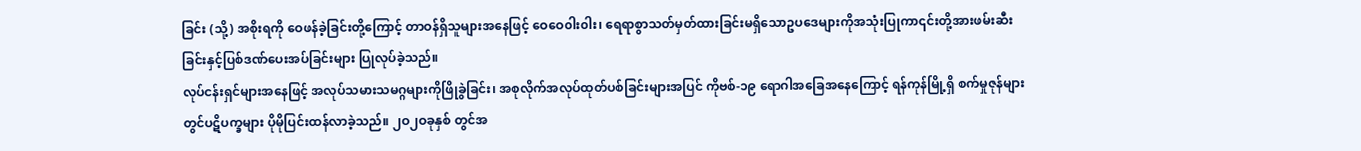ခြင်း (သို့) အစိုးရကို ဝေဖန်ခဲ့ခြင်းတို့ကြောင့် တာဝန်ရှိသူများအနေဖြင့် ဝေဝေ၀ါး၀ါး၊ ရေရာစွာသတ်မှတ်ထားခြင်းမရှိသောဥပဒေများကိုအသုံးပြုကာ၎င်းတို့အားဖမ်းဆီးခြင်းနှင့်ပြစ်ဒဏ်ပေးအပ်ခြင်းများ ပြုလုပ်ခဲ့သည်။
လုပ်ငန်းရှင်များအနေဖြင့် အလုပ်သမားသမဂ္ဂများကိုဖြိုခွဲခြင်း၊ အစုလိုက်အလုပ်ထုတ်ပစ်ခြင်းများအပြင် ကိုဗစ်-၁၉ ရောဂါအခြေအနေကြောင့် ရန်ကုန်မြို့ရှိ စက်မှုဇုန်များတွင်ပဋိပက္ခများ ပိုမိုပြင်းထန်လာခဲ့သည်။ ၂ဝ၂ဝခုနှစ် တွင်အ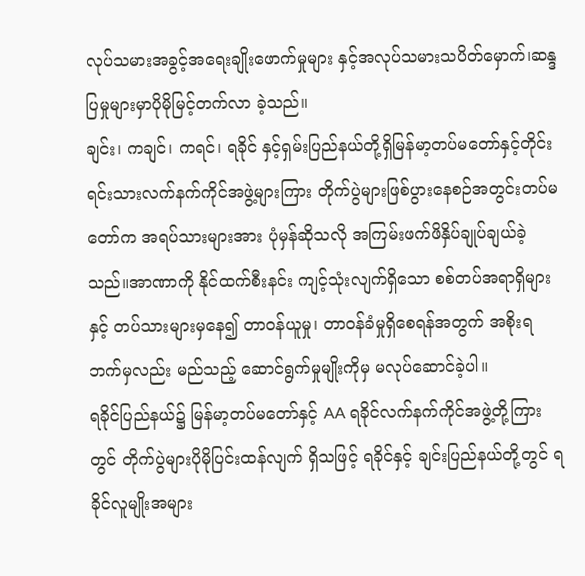လုပ်သမားအခွင့်အရေးချိုးဖောက်မှုများ နှင့်အလုပ်သမားသပိတ်မှောက်၊ဆန္ဒပြမှုများမှာပိုမိုမြင့်တက်လာ ခဲ့သည်။
ချင်း၊ ကချင်၊ ကရင်၊ ရခိုင် နှင့်ရှမ်းပြည်နယ်တို့ရှိမြန်မာ့တပ်မတော်နှင့်တိုင်းရင်းသားလက်နက်ကိုင်အဖွဲ့များကြား တိုက်ပွဲများဖြစ်ပွားနေစဉ်အတွင်းတပ်မတော်က အရပ်သားများအား ပုံမှန်ဆိုသလို အကြမ်းဖက်ဖိနှိပ်ချုပ်ချယ်ခဲ့ သည်။အာဏာကို နိုင်ထက်စီးနင်း ကျင့်သုံးလျက်ရှိသော စစ်တပ်အရာရှိများနှင့် တပ်သားများမှနေ၍ တာဝန်ယူမှု၊ တာဝန်ခံမှုရှိစေရန်အတွက် အစိုးရဘက်မှလည်း မည်သည့် ဆောင်ရွက်မှုမျိုးကိုမှ မလုပ်ဆောင်ခဲ့ပါ။
ရခိုင်ပြည်နယ်၌ မြန်မာ့တပ်မတော်နှင့် AA ရခိုင်လက်နက်ကိုင်အဖွဲ့တို့ကြားတွင် တိုက်ပွဲများပိုမိုပြင်းထန်လျက် ရှိသဖြင့် ရခိုင်နှင့် ချင်းပြည်နယ်တို့တွင် ရခိုင်လူမျိုးအများ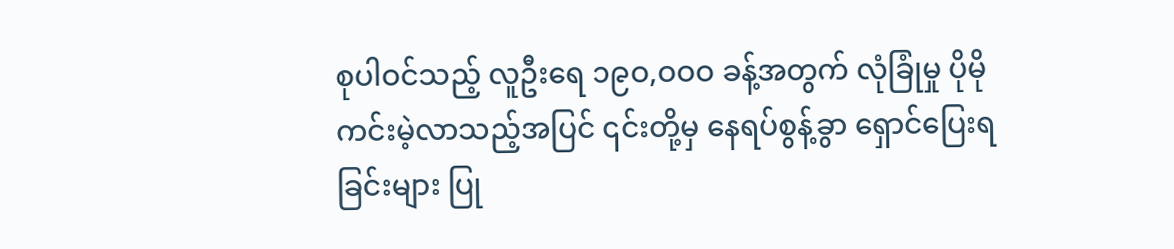စုပါဝင်သည့် လူဦးရေ ၁၉ဝ,ဝဝဝ ခန့်အတွက် လုံခြုံမှု ပိုမိုကင်းမဲ့လာသည့်အပြင် ၎င်းတို့မှ နေရပ်စွန့်ခွာ ရှောင်ပြေးရခြင်းများ ပြု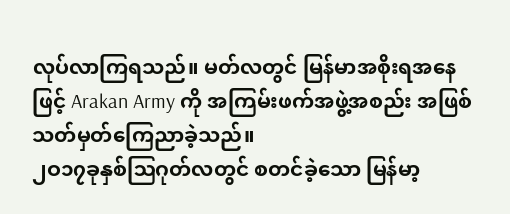လုပ်လာကြရသည်။ မတ်လတွင် မြန်မာအစိုးရအနေဖြင့် Arakan Army ကို အကြမ်းဖက်အဖွဲ့အစည်း အဖြစ် သတ်မှတ်ကြေညာခဲ့သည်။
၂ဝ၁၇ခုနှစ်ဩဂုတ်လတွင် စတင်ခဲ့သော မြန်မာ့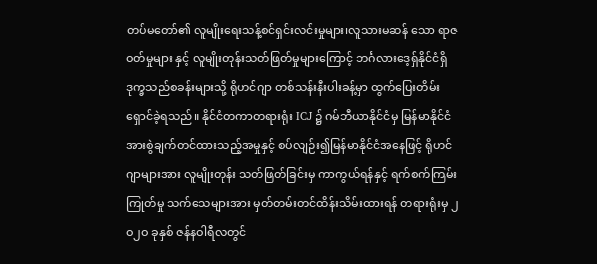တပ်မတော်၏ လူမျိုးရေးသန့်စင်ရှင်းလင်းမှုများ၊လူသားမဆန် သော ရာဇဝတ်မှုများ နှင့် လူမျိုးတုန်းသတ်ဖြတ်မှုများကြောင့် ဘင်္ဂလားဒေ့ရှ်နိုင်ငံရှိ ဒုက္ခသည်စခန်းများသို့ ရိုဟင်ဂျာ တစ်သန်းနီးပါးခန့်မှာ ထွက်ပြေးတိမ်းရှောင်ခဲ့ရသည်။ နိုင်ငံတကာတရားရုံး ICJ ၌ ဂမ်ဘီယာနိုင်ငံမှ မြန်မာနိုင်ငံအားစွဲချက်တင်ထားသည့်အမှုနှင့် စပ်လျဉ်း၍မြန်မာနိုင်ငံအနေဖြင့် ရိုဟင်ဂျာများအား လူမျိုးတုန်း သတ်ဖြတ်ခြင်းမှ ကာကွယ်ရန်နှင့် ရက်စက်ကြမ်းကြုတ်မှု သက်သေများအား မှတ်တမ်းတင်ထိန်းသိမ်းထားရန် တရားရုံးမှ ၂ဝ၂ဝ ခုနှစ် ဇန်နဝါရီလတွင်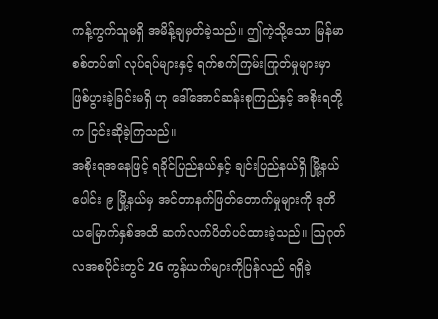ကန့်ကွက်သူမရှိ အမိန့်ချမှတ်ခဲ့သည်။ ဤကဲ့သို့သော မြန်မာစစ်တပ်၏ လုပ်ရပ်များနှင့် ရက်စက်ကြမ်းကြုတ်မှုများမှာ ဖြစ်ပွားခဲ့ခြင်းမရှိ ဟု ဒေါ်အောင်ဆန်းစုကြည်နှင့် အစိုးရတို့က ငြင်းဆိုခဲ့ကြသည်။
အစိုးရအနေဖြင့် ရခိုင်ပြည်နယ်နှင့် ချင်းပြည်နယ်ရှိ မြို့နယ်ပေါင်း ၉ မြို့နယ်မှ အင်တာနက်ဖြတ်တောက်မှုများကို ဒုတိယမြောက်နှစ်အထိ ဆက်လက်ပိတ်ပင်ထားခဲ့သည်။ ဩဂုတ်လအစပိုင်းတွင် 2G ကွန်ယက်များကိုပြန်လည် ရရှိခဲ့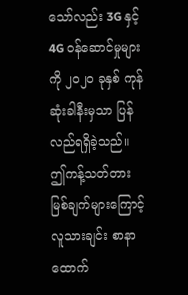သော်လည်း 3G နှင့် 4G ဝန်ဆောင်မှုများကို ၂ဝ၂ဝ ခုနှစ် ကုန်ဆုံးခါနီးမှသာ ပြန်လည်ရရှိခဲ့သည်။ ဤကန့်သတ်တားမြစ်ချက်များကြောင့် လူသားချင်း စာနာထောက်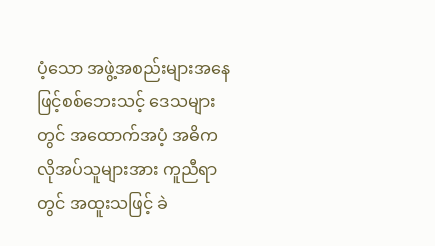ပံ့သော အဖွဲ့အစည်းများအနေဖြင့်စစ်ဘေးသင့် ဒေသများတွင် အထောက်အပံ့ အဓိက လိုအပ်သူများအား ကူညီရာတွင် အထူးသဖြင့် ခဲ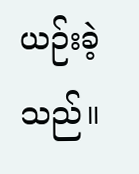ယဉ်းခဲ့သည်။